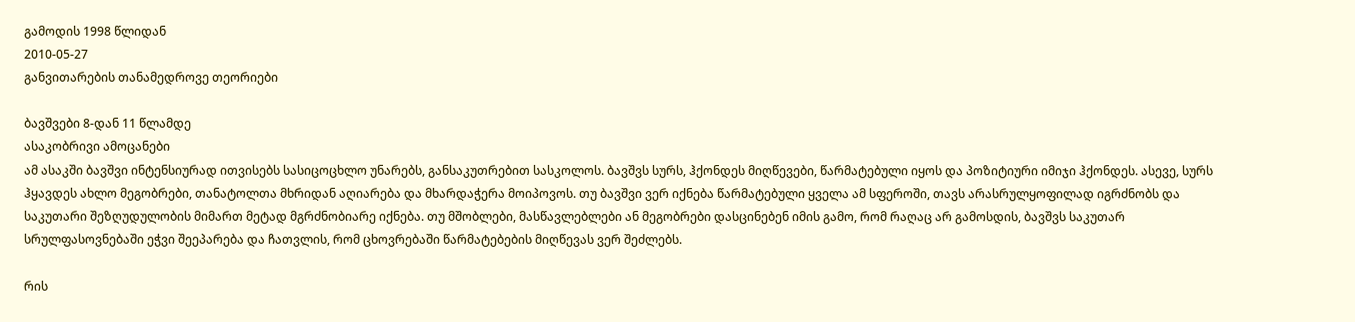გამოდის 1998 წლიდან
2010-05-27
განვითარების თანამედროვე თეორიები

ბავშვები 8-დან 11 წლამდე
ასაკობრივი ამოცანები
ამ ასაკში ბავშვი ინტენსიურად ითვისებს სასიცოცხლო უნარებს, განსაკუთრებით სასკოლოს. ბავშვს სურს, ჰქონდეს მიღწევები, წარმატებული იყოს და პოზიტიური იმიჯი ჰქონდეს. ასევე, სურს ჰყავდეს ახლო მეგობრები, თანატოლთა მხრიდან აღიარება და მხარდაჭერა მოიპოვოს. თუ ბავშვი ვერ იქნება წარმატებული ყველა ამ სფეროში, თავს არასრულყოფილად იგრძნობს და საკუთარი შეზღუდულობის მიმართ მეტად მგრძნობიარე იქნება. თუ მშობლები, მასწავლებლები ან მეგობრები დასცინებენ იმის გამო, რომ რაღაც არ გამოსდის, ბავშვს საკუთარ სრულფასოვნებაში ეჭვი შეეპარება და ჩათვლის, რომ ცხოვრებაში წარმატებების მიღწევას ვერ შეძლებს.

რის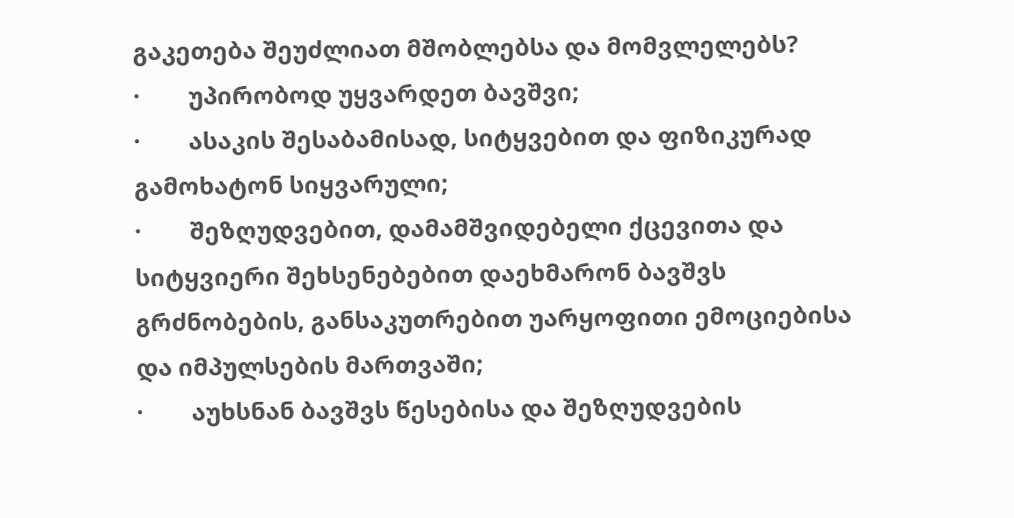გაკეთება შეუძლიათ მშობლებსა და მომვლელებს?
·        უპირობოდ უყვარდეთ ბავშვი;
·        ასაკის შესაბამისად, სიტყვებით და ფიზიკურად გამოხატონ სიყვარული;
·        შეზღუდვებით, დამამშვიდებელი ქცევითა და სიტყვიერი შეხსენებებით დაეხმარონ ბავშვს გრძნობების, განსაკუთრებით უარყოფითი ემოციებისა და იმპულსების მართვაში;
·        აუხსნან ბავშვს წესებისა და შეზღუდვების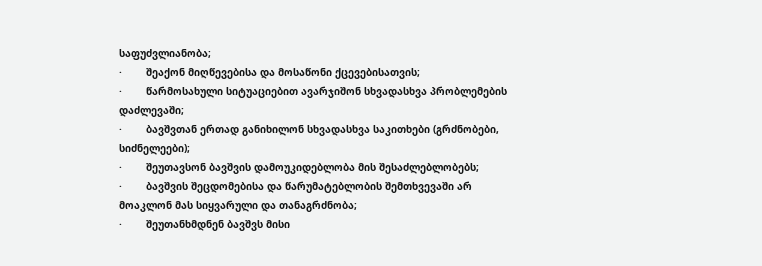საფუძვლიანობა;
·        შეაქონ მიღწევებისა და მოსაწონი ქცევებისათვის;
·        წარმოსახული სიტუაციებით ავარჯიშონ სხვადასხვა პრობლემების დაძლევაში;
·        ბავშვთან ერთად განიხილონ სხვადასხვა საკითხები (გრძნობები, სიძნელეები);
·        შეუთავსონ ბავშვის დამოუკიდებლობა მის შესაძლებლობებს;
·        ბავშვის შეცდომებისა და წარუმატებლობის შემთხვევაში არ მოაკლონ მას სიყვარული და თანაგრძნობა;
·        შეუთანხმდნენ ბავშვს მისი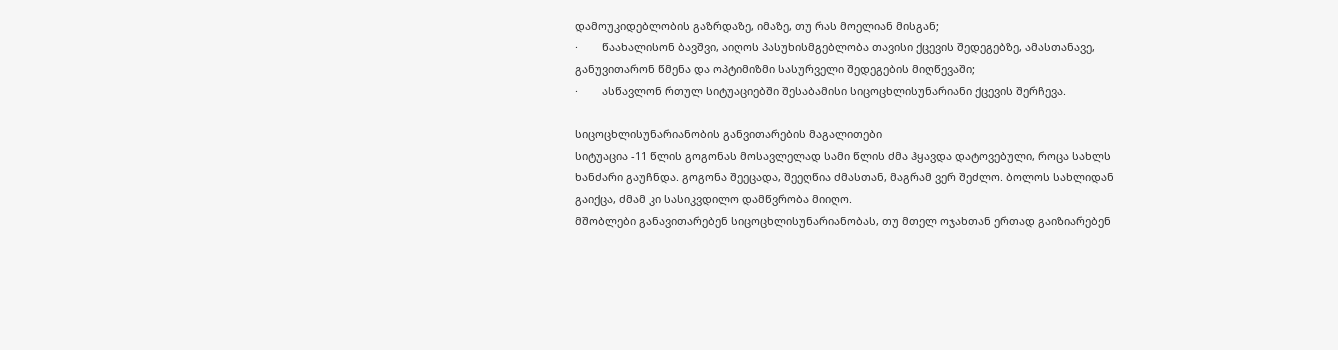დამოუკიდებლობის გაზრდაზე, იმაზე, თუ რას მოელიან მისგან;
·        წაახალისონ ბავშვი, აიღოს პასუხისმგებლობა თავისი ქცევის შედეგებზე, ამასთანავე, განუვითარონ წმენა და ოპტიმიზმი სასურველი შედეგების მიღწევაში;
·        ასწავლონ რთულ სიტუაციებში შესაბამისი სიცოცხლისუნარიანი ქცევის შერჩევა.

სიცოცხლისუნარიანობის განვითარების მაგალითები
სიტუაცია -11 წლის გოგონას მოსავლელად სამი წლის ძმა ჰყავდა დატოვებული, როცა სახლს ხანძარი გაუჩნდა. გოგონა შეეცადა, შეეღწია ძმასთან, მაგრამ ვერ შეძლო. ბოლოს სახლიდან გაიქცა, ძმამ კი სასიკვდილო დამწვრობა მიიღო.
მშობლები განავითარებენ სიცოცხლისუნარიანობას, თუ მთელ ოჯახთან ერთად გაიზიარებენ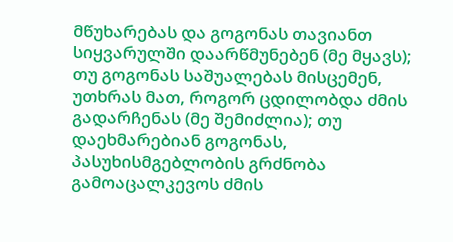მწუხარებას და გოგონას თავიანთ სიყვარულში დაარწმუნებენ (მე მყავს); თუ გოგონას საშუალებას მისცემენ, უთხრას მათ, როგორ ცდილობდა ძმის გადარჩენას (მე შემიძლია); თუ დაეხმარებიან გოგონას, პასუხისმგებლობის გრძნობა გამოაცალკევოს ძმის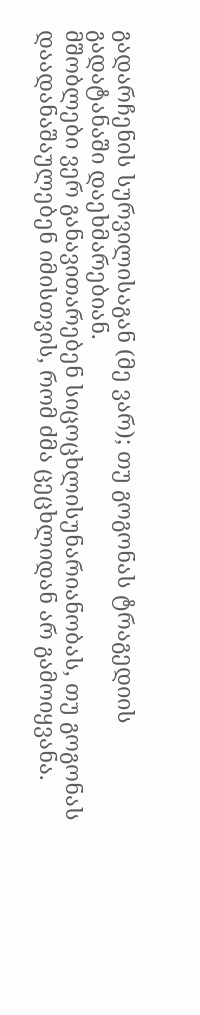გადარჩენის სურვილისაგან (მე ვარ); თუ გოგონას ტრაგედიის გადატანაში დაეხმარებიან.
მშობლები ვერ განავითარებენ სიცოცხლისუნარიანობას, თუ გოგონას დაადანაშაულებენ იმისთვის, რომ ძმა ცეცხლიდან არ გამოიყვანა.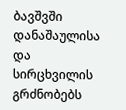ბავშვში დანაშაულისა და სირცხვილის გრძნობებს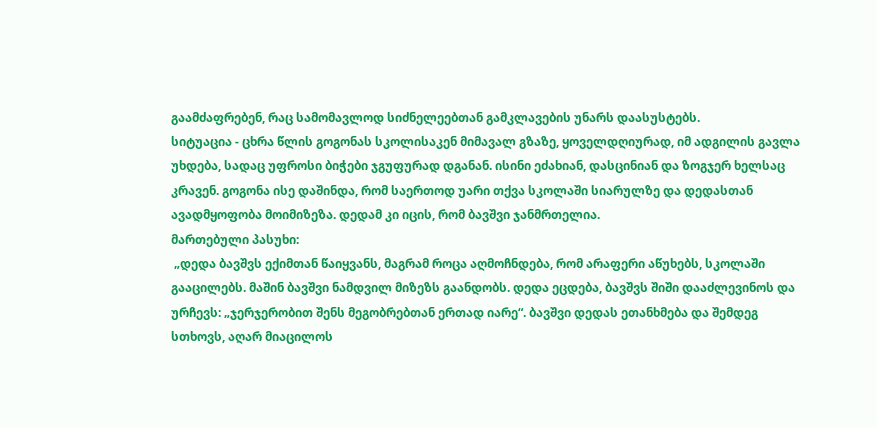გაამძაფრებენ, რაც სამომავლოდ სიძნელეებთან გამკლავების უნარს დაასუსტებს.
სიტუაცია - ცხრა წლის გოგონას სკოლისაკენ მიმავალ გზაზე, ყოველდღიურად, იმ ადგილის გავლა უხდება, სადაც უფროსი ბიჭები ჯგუფურად დგანან. ისინი ეძახიან, დასცინიან და ზოგჯერ ხელსაც კრავენ. გოგონა ისე დაშინდა, რომ საერთოდ უარი თქვა სკოლაში სიარულზე და დედასთან ავადმყოფობა მოიმიზეზა. დედამ კი იცის, რომ ბავშვი ჯანმრთელია.
მართებული პასუხი:
 „დედა ბავშვს ექიმთან წაიყვანს, მაგრამ როცა აღმოჩნდება, რომ არაფერი აწუხებს, სკოლაში გააცილებს. მაშინ ბავშვი ნამდვილ მიზეზს გაანდობს. დედა ეცდება, ბავშვს შიში დააძლევინოს და ურჩევს: „ჯერჯერობით შენს მეგობრებთან ერთად იარე“. ბავშვი დედას ეთანხმება და შემდეგ სთხოვს, აღარ მიაცილოს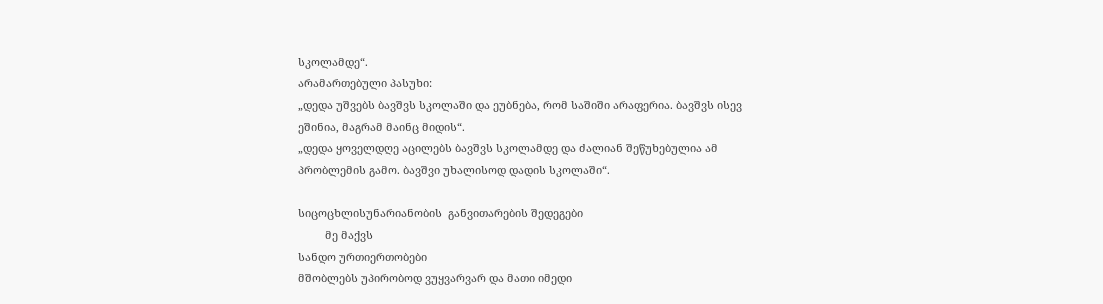სკოლამდე“.
არამართებული პასუხი:
„დედა უშვებს ბავშვს სკოლაში და ეუბნება, რომ საშიში არაფერია. ბავშვს ისევ ეშინია, მაგრამ მაინც მიდის“.
„დედა ყოველდღე აცილებს ბავშვს სკოლამდე და ძალიან შეწუხებულია ამ პრობლემის გამო. ბავშვი უხალისოდ დადის სკოლაში“.

სიცოცხლისუნარიანობის  განვითარების შედეგები
         მე მაქვს
სანდო ურთიერთობები
მშობლებს უპირობოდ ვუყვარვარ და მათი იმედი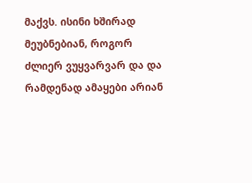მაქვს. ისინი ხშირად მეუბნებიან, როგორ ძლიერ ვუყვარვარ და და რამდენად ამაყები არიან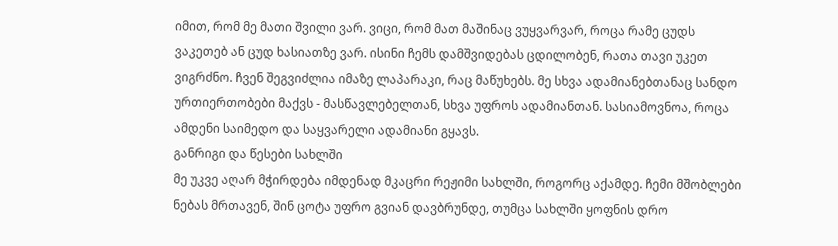იმით, რომ მე მათი შვილი ვარ. ვიცი, რომ მათ მაშინაც ვუყვარვარ, როცა რამე ცუდს ვაკეთებ ან ცუდ ხასიათზე ვარ. ისინი ჩემს დამშვიდებას ცდილობენ, რათა თავი უკეთ ვიგრძნო. ჩვენ შეგვიძლია იმაზე ლაპარაკი, რაც მაწუხებს. მე სხვა ადამიანებთანაც სანდო ურთიერთობები მაქვს - მასწავლებელთან, სხვა უფროს ადამიანთან. სასიამოვნოა, როცა ამდენი საიმედო და საყვარელი ადამიანი გყავს.
განრიგი და წესები სახლში
მე უკვე აღარ მჭირდება იმდენად მკაცრი რეჟიმი სახლში, როგორც აქამდე. ჩემი მშობლები ნებას მრთავენ, შინ ცოტა უფრო გვიან დავბრუნდე, თუმცა სახლში ყოფნის დრო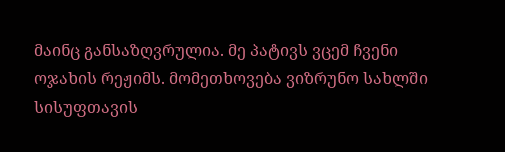მაინც განსაზღვრულია. მე პატივს ვცემ ჩვენი ოჯახის რეჟიმს. მომეთხოვება ვიზრუნო სახლში სისუფთავის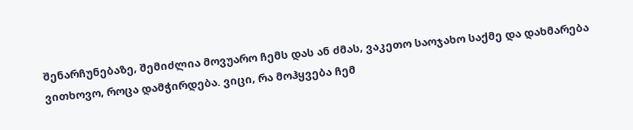შენარჩუნებაზე, შემიძლია მოვუარო ჩემს დას ან ძმას, ვაკეთო საოჯახო საქმე და დახმარება ვითხოვო, როცა დამჭირდება. ვიცი, რა მოჰყვება ჩემ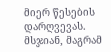მიერ წესების დარღვევას. მსჯიან, მაგრამ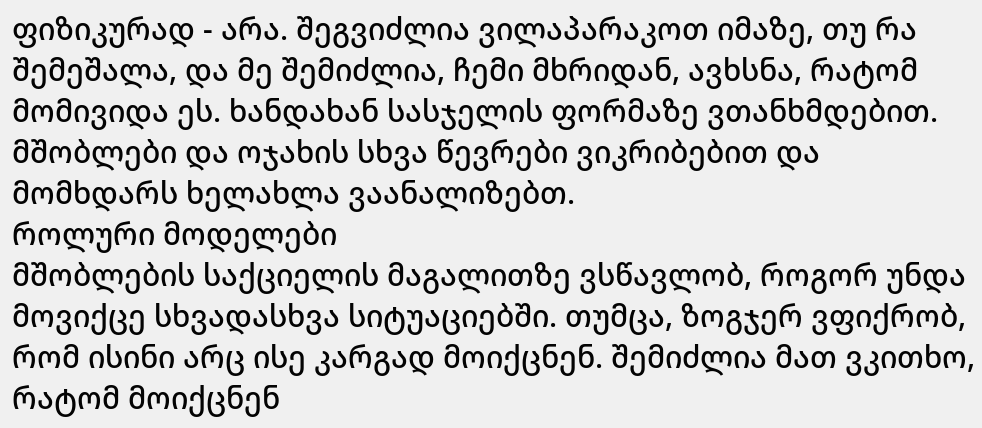ფიზიკურად - არა. შეგვიძლია ვილაპარაკოთ იმაზე, თუ რა შემეშალა, და მე შემიძლია, ჩემი მხრიდან, ავხსნა, რატომ მომივიდა ეს. ხანდახან სასჯელის ფორმაზე ვთანხმდებით. მშობლები და ოჯახის სხვა წევრები ვიკრიბებით და მომხდარს ხელახლა ვაანალიზებთ.
როლური მოდელები
მშობლების საქციელის მაგალითზე ვსწავლობ, როგორ უნდა მოვიქცე სხვადასხვა სიტუაციებში. თუმცა, ზოგჯერ ვფიქრობ, რომ ისინი არც ისე კარგად მოიქცნენ. შემიძლია მათ ვკითხო, რატომ მოიქცნენ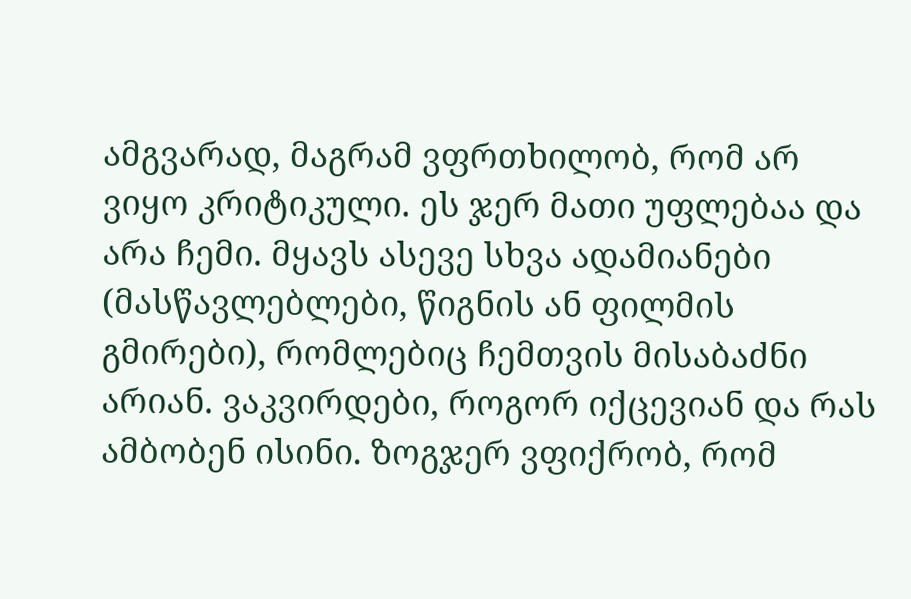ამგვარად, მაგრამ ვფრთხილობ, რომ არ ვიყო კრიტიკული. ეს ჯერ მათი უფლებაა და არა ჩემი. მყავს ასევე სხვა ადამიანები (მასწავლებლები, წიგნის ან ფილმის გმირები), რომლებიც ჩემთვის მისაბაძნი არიან. ვაკვირდები, როგორ იქცევიან და რას ამბობენ ისინი. ზოგჯერ ვფიქრობ, რომ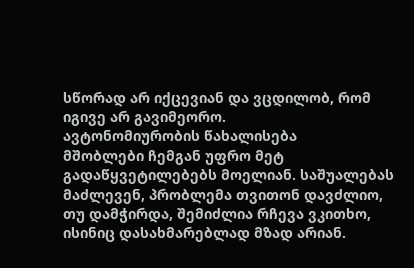სწორად არ იქცევიან და ვცდილობ, რომ იგივე არ გავიმეორო.
ავტონომიურობის წახალისება
მშობლები ჩემგან უფრო მეტ გადაწყვეტილებებს მოელიან. საშუალებას მაძლევენ, პრობლემა თვითონ დავძლიო, თუ დამჭირდა, შემიძლია რჩევა ვკითხო, ისინიც დასახმარებლად მზად არიან.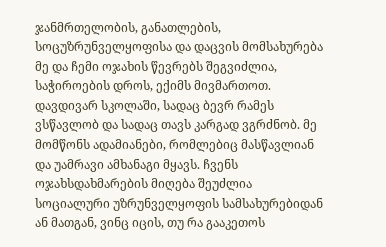ჯანმრთელობის, განათლების, სოცუზრუნველყოფისა და დაცვის მომსახურება
მე და ჩემი ოჯახის წევრებს შეგვიძლია, საჭიროების დროს, ექიმს მივმართოთ. დავდივარ სკოლაში, სადაც ბევრ რამეს ვსწავლობ და სადაც თავს კარგად ვგრძნობ. მე მომწონს ადამიანები, რომლებიც მასწავლიან და უამრავი ამხანაგი მყავს. ჩვენს ოჯახსდახმარების მიღება შეუძლია სოციალური უზრუნველყოფის სამსახურებიდან ან მათგან, ვინც იცის, თუ რა გააკეთოს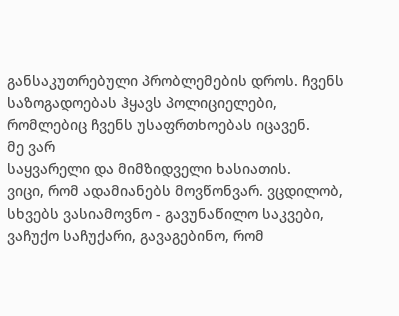განსაკუთრებული პრობლემების დროს. ჩვენს საზოგადოებას ჰყავს პოლიციელები, რომლებიც ჩვენს უსაფრთხოებას იცავენ.
მე ვარ
საყვარელი და მიმზიდველი ხასიათის.
ვიცი, რომ ადამიანებს მოვწონვარ. ვცდილობ, სხვებს ვასიამოვნო - გავუნაწილო საკვები, ვაჩუქო საჩუქარი, გავაგებინო, რომ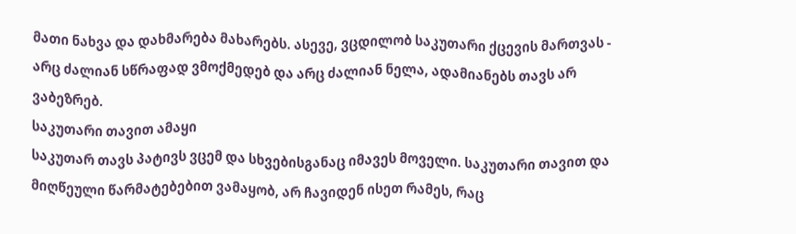მათი ნახვა და დახმარება მახარებს. ასევე, ვცდილობ საკუთარი ქცევის მართვას - არც ძალიან სწრაფად ვმოქმედებ და არც ძალიან ნელა, ადამიანებს თავს არ ვაბეზრებ.
საკუთარი თავით ამაყი
საკუთარ თავს პატივს ვცემ და სხვებისგანაც იმავეს მოველი. საკუთარი თავით და მიღწეული წარმატებებით ვამაყობ, არ ჩავიდენ ისეთ რამეს, რაც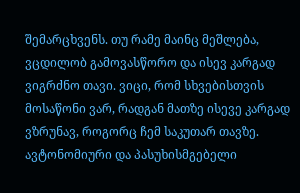შემარცხვენს. თუ რამე მაინც მეშლება, ვცდილობ გამოვასწორო და ისევ კარგად ვიგრძნო თავი. ვიცი, რომ სხვებისთვის მოსაწონი ვარ, რადგან მათზე ისევე კარგად ვზრუნავ, როგორც ჩემ საკუთარ თავზე.
ავტონომიური და პასუხისმგებელი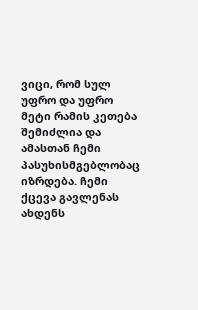ვიცი, რომ სულ უფრო და უფრო მეტი რამის კეთება შემიძლია და ამასთან ჩემი პასუხისმგებლობაც იზრდება. ჩემი ქცევა გავლენას ახდენს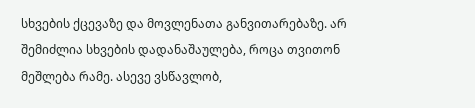სხვების ქცევაზე და მოვლენათა განვითარებაზე. არ შემიძლია სხვების დადანაშაულება, როცა თვითონ მეშლება რამე. ასევე ვსწავლობ,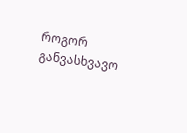როგორ განვასხვავო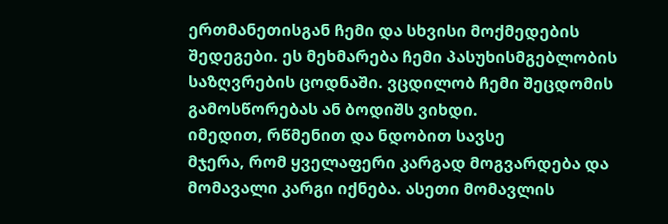ერთმანეთისგან ჩემი და სხვისი მოქმედების შედეგები. ეს მეხმარება ჩემი პასუხისმგებლობის საზღვრების ცოდნაში. ვცდილობ ჩემი შეცდომის გამოსწორებას ან ბოდიშს ვიხდი.
იმედით, რწმენით და ნდობით სავსე
მჯერა, რომ ყველაფერი კარგად მოგვარდება და მომავალი კარგი იქნება. ასეთი მომავლის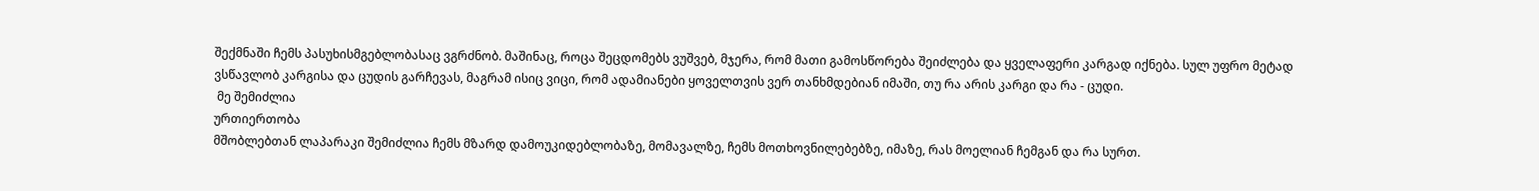შექმნაში ჩემს პასუხისმგებლობასაც ვგრძნობ. მაშინაც, როცა შეცდომებს ვუშვებ, მჯერა, რომ მათი გამოსწორება შეიძლება და ყველაფერი კარგად იქნება. სულ უფრო მეტად ვსწავლობ კარგისა და ცუდის გარჩევას, მაგრამ ისიც ვიცი, რომ ადამიანები ყოველთვის ვერ თანხმდებიან იმაში, თუ რა არის კარგი და რა - ცუდი.
 მე შემიძლია
ურთიერთობა
მშობლებთან ლაპარაკი შემიძლია ჩემს მზარდ დამოუკიდებლობაზე, მომავალზე, ჩემს მოთხოვნილებებზე, იმაზე, რას მოელიან ჩემგან და რა სურთ.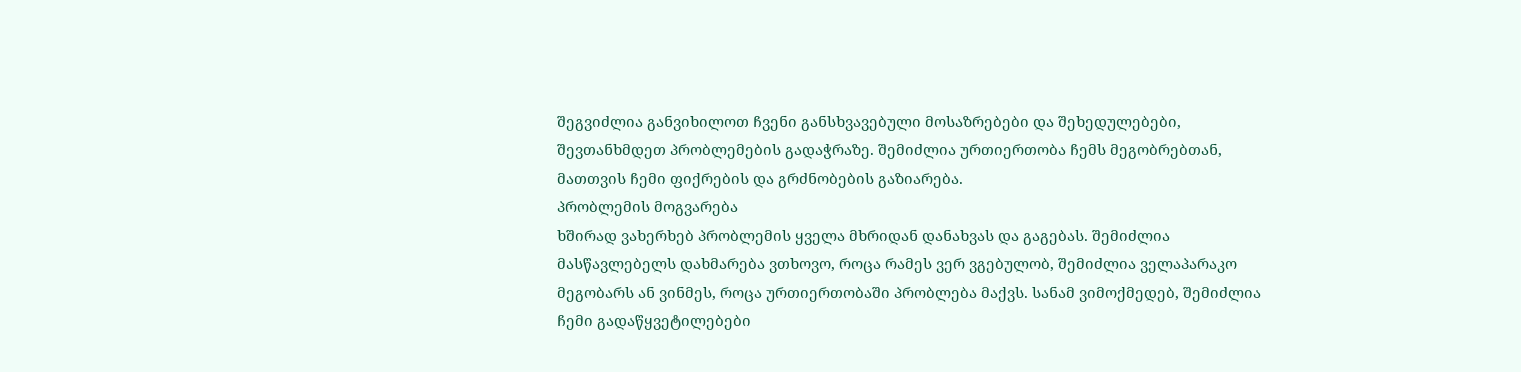შეგვიძლია განვიხილოთ ჩვენი განსხვავებული მოსაზრებები და შეხედულებები, შევთანხმდეთ პრობლემების გადაჭრაზე. შემიძლია ურთიერთობა ჩემს მეგობრებთან, მათთვის ჩემი ფიქრების და გრძნობების გაზიარება.
პრობლემის მოგვარება
ხშირად ვახერხებ პრობლემის ყველა მხრიდან დანახვას და გაგებას. შემიძლია მასწავლებელს დახმარება ვთხოვო, როცა რამეს ვერ ვგებულობ, შემიძლია ველაპარაკო მეგობარს ან ვინმეს, როცა ურთიერთობაში პრობლება მაქვს. სანამ ვიმოქმედებ, შემიძლია ჩემი გადაწყვეტილებები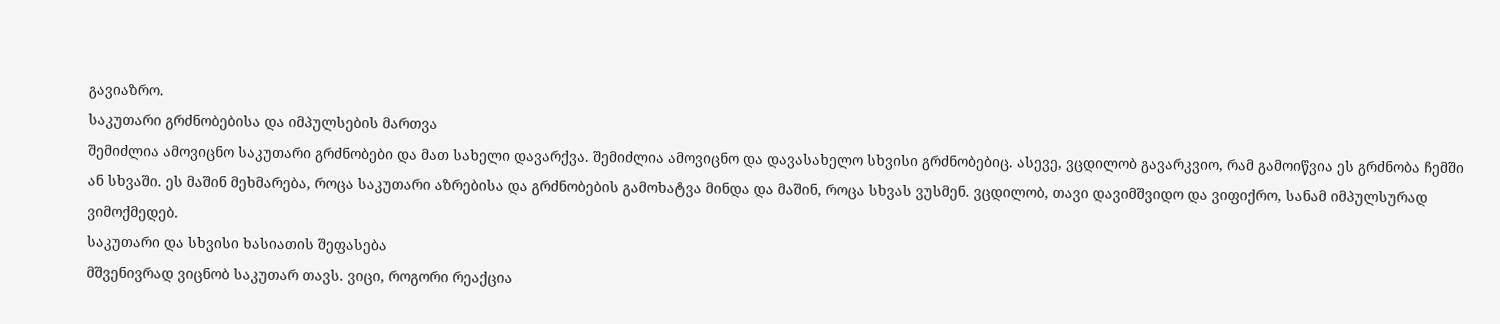გავიაზრო.
საკუთარი გრძნობებისა და იმპულსების მართვა
შემიძლია ამოვიცნო საკუთარი გრძნობები და მათ სახელი დავარქვა. შემიძლია ამოვიცნო და დავასახელო სხვისი გრძნობებიც. ასევე, ვცდილობ გავარკვიო, რამ გამოიწვია ეს გრძნობა ჩემში ან სხვაში. ეს მაშინ მეხმარება, როცა საკუთარი აზრებისა და გრძნობების გამოხატვა მინდა და მაშინ, როცა სხვას ვუსმენ. ვცდილობ, თავი დავიმშვიდო და ვიფიქრო, სანამ იმპულსურად ვიმოქმედებ.
საკუთარი და სხვისი ხასიათის შეფასება
მშვენივრად ვიცნობ საკუთარ თავს. ვიცი, როგორი რეაქცია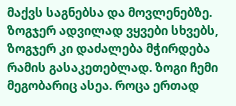მაქვს საგნებსა და მოვლენებზე. ზოგჯერ ადვილად ვყვები სხვებს, ზოგჯერ კი დაძალება მჭირდება რამის გასაკეთებლად. ზოგი ჩემი მეგობარიც ასეა. როცა ერთად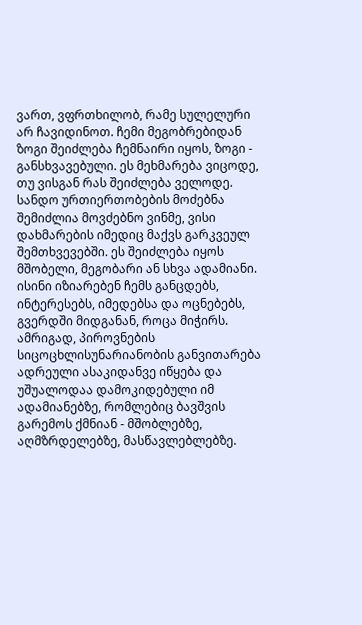ვართ, ვფრთხილობ, რამე სულელური არ ჩავიდინოთ. ჩემი მეგობრებიდან ზოგი შეიძლება ჩემნაირი იყოს, ზოგი - განსხვავებული. ეს მეხმარება ვიცოდე, თუ ვისგან რას შეიძლება ველოდე.
სანდო ურთიერთობების მოძებნა
შემიძლია მოვძებნო ვინმე, ვისი დახმარების იმედიც მაქვს გარკვეულ შემთხვევებში. ეს შეიძლება იყოს მშობელი, მეგობარი ან სხვა ადამიანი. ისინი იზიარებენ ჩემს განცდებს, ინტერესებს, იმედებსა და ოცნებებს, გვერდში მიდგანან, როცა მიჭირს.
ამრიგად, პიროვნების სიცოცხლისუნარიანობის განვითარება ადრეული ასაკიდანვე იწყება და უშუალოდაა დამოკიდებული იმ ადამიანებზე, რომლებიც ბავშვის გარემოს ქმნიან - მშობლებზე, აღმზრდელებზე, მასწავლებლებზე.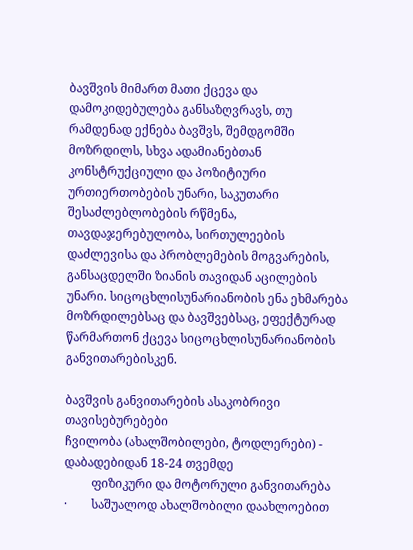ბავშვის მიმართ მათი ქცევა და დამოკიდებულება განსაზღვრავს, თუ რამდენად ექნება ბავშვს, შემდგომში მოზრდილს, სხვა ადამიანებთან კონსტრუქციული და პოზიტიური ურთიერთობების უნარი, საკუთარი შესაძლებლობების რწმენა, თავდაჯერებულობა, სირთულეების დაძლევისა და პრობლემების მოგვარების, განსაცდელში ზიანის თავიდან აცილების უნარი. სიცოცხლისუნარიანობის ენა ეხმარება მოზრდილებსაც და ბავშვებსაც, ეფექტურად წარმართონ ქცევა სიცოცხლისუნარიანობის განვითარებისკენ.

ბავშვის განვითარების ასაკობრივი თავისებურებები
ჩვილობა (ახალშობილები, ტოდლერები) - დაბადებიდან 18-24 თვემდე
         ფიზიკური და მოტორული განვითარება
·        საშუალოდ ახალშობილი დაახლოებით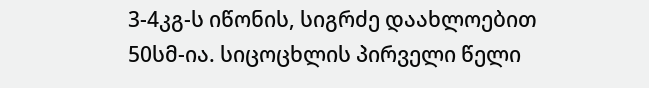3-4კგ-ს იწონის, სიგრძე დაახლოებით 50სმ-ია. სიცოცხლის პირველი წელი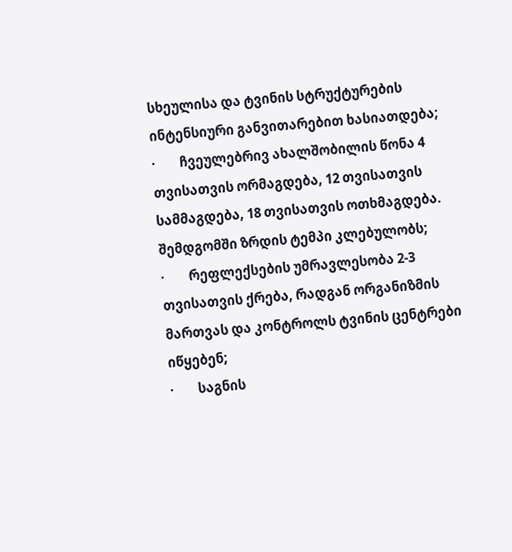სხეულისა და ტვინის სტრუქტურების ინტენსიური განვითარებით ხასიათდება;
·        ჩვეულებრივ ახალშობილის წონა 4 თვისათვის ორმაგდება, 12 თვისათვის სამმაგდება, 18 თვისათვის ოთხმაგდება. შემდგომში ზრდის ტემპი კლებულობს;
·        რეფლექსების უმრავლესობა 2-3 თვისათვის ქრება, რადგან ორგანიზმის მართვას და კონტროლს ტვინის ცენტრები იწყებენ;
·        საგნის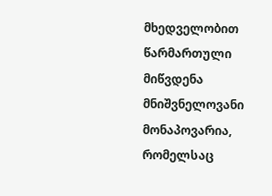მხედველობით წარმართული მიწვდენა მნიშვნელოვანი მონაპოვარია, რომელსაც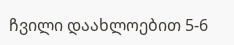ჩვილი დაახლოებით 5-6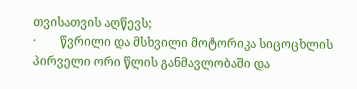თვისათვის აღწევს;
·        წვრილი და მსხვილი მოტორიკა სიცოცხლის პირველი ორი წლის განმავლობაში და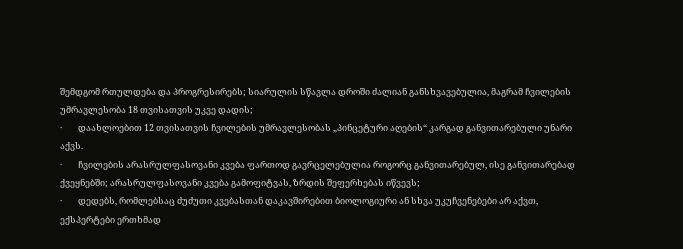შემდგომ რთულდება და პროგრესირებს; სიარულის სწავლა დროში ძალიან განსხვავებულია, მაგრამ ჩვილების უმრავლესობა 18 თვისათვის უკვე დადის;
·        დაახლოებით 12 თვისათვის ჩვილების უმრავლესობას „პინცეტური აღების“ კარგად განვითარებული უნარი აქვს.
·        ჩვილების არასრულფასოვანი კვება ფართოდ გავრცელებულია როგორც განვითარებულ, ისე განვითარებად ქვეყნებში; არასრულფასოვანი კვება გამოფიტვას, ზრდის შეფერხებას იწვევს;
·        დედებს, რომლებსაც ძუძუთი კვებასთან დაკავშირებით ბიოლოგიური ან სხვა უკუჩვენებები არ აქვთ, ექსპერტები ერთხმად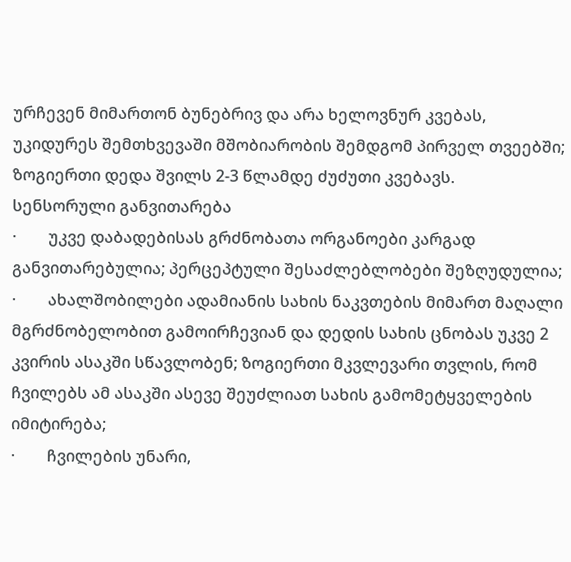ურჩევენ მიმართონ ბუნებრივ და არა ხელოვნურ კვებას, უკიდურეს შემთხვევაში მშობიარობის შემდგომ პირველ თვეებში; ზოგიერთი დედა შვილს 2-3 წლამდე ძუძუთი კვებავს.
სენსორული განვითარება
·        უკვე დაბადებისას გრძნობათა ორგანოები კარგად განვითარებულია; პერცეპტული შესაძლებლობები შეზღუდულია;
·        ახალშობილები ადამიანის სახის ნაკვთების მიმართ მაღალი მგრძნობელობით გამოირჩევიან და დედის სახის ცნობას უკვე 2 კვირის ასაკში სწავლობენ; ზოგიერთი მკვლევარი თვლის, რომ ჩვილებს ამ ასაკში ასევე შეუძლიათ სახის გამომეტყველების იმიტირება;
·        ჩვილების უნარი,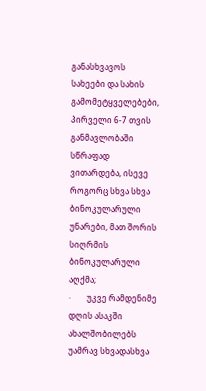განასხვავოს სახეები და სახის გამომეტყველებები, პირველი 6-7 თვის განმავლობაში სწრაფად ვითარდება, ისევე როგორც სხვა სხვა ბინოკულარული უნარები, მათ შორის სიღრმის ბინოკულარული აღქმა;
·        უკვე რამდენიმე დღის ასაკში ახალშობილებს უამრავ სხვადასხვა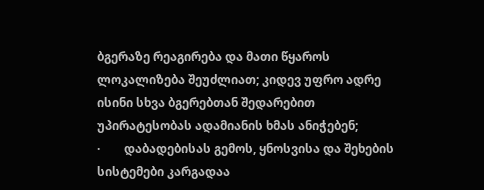ბგერაზე რეაგირება და მათი წყაროს ლოკალიზება შეუძლიათ; კიდევ უფრო ადრე ისინი სხვა ბგერებთან შედარებით უპირატესობას ადამიანის ხმას ანიჭებენ;
·        დაბადებისას გემოს, ყნოსვისა და შეხების სისტემები კარგადაა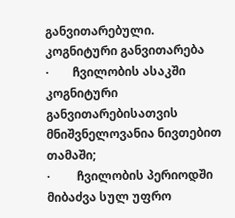განვითარებული.
კოგნიტური განვითარება
·        ჩვილობის ასაკში კოგნიტური განვითარებისათვის მნიშვნელოვანია ნივთებით თამაში;
·         ჩვილობის პერიოდში მიბაძვა სულ უფრო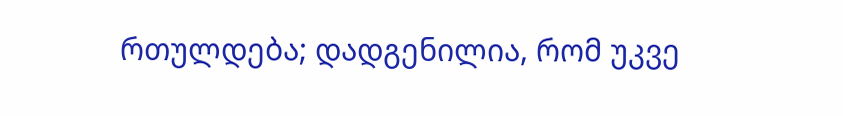რთულდება; დადგენილია, რომ უკვე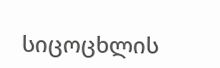სიცოცხლის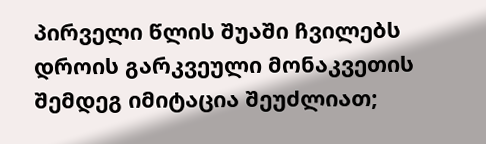პირველი წლის შუაში ჩვილებს დროის გარკვეული მონაკვეთის შემდეგ იმიტაცია შეუძლიათ;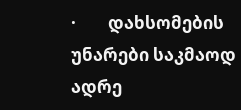·        დახსომების უნარები საკმაოდ ადრე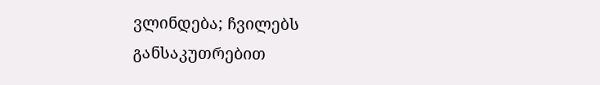ვლინდება; ჩვილებს განსაკუთრებით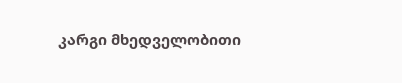კარგი მხედველობითი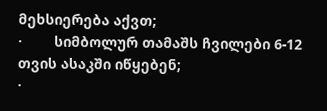მეხსიერება აქვთ;
·        სიმბოლურ თამაშს ჩვილები 6-12 თვის ასაკში იწყებენ;
·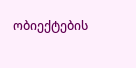ობიექტების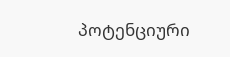პოტენციური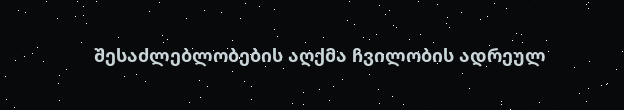შესაძლებლობების აღქმა ჩვილობის ადრეულ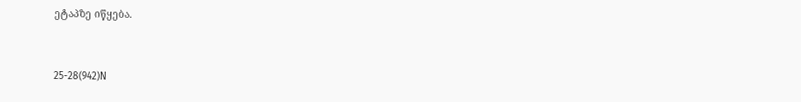ეტაპზე იწყება.


25-28(942)N